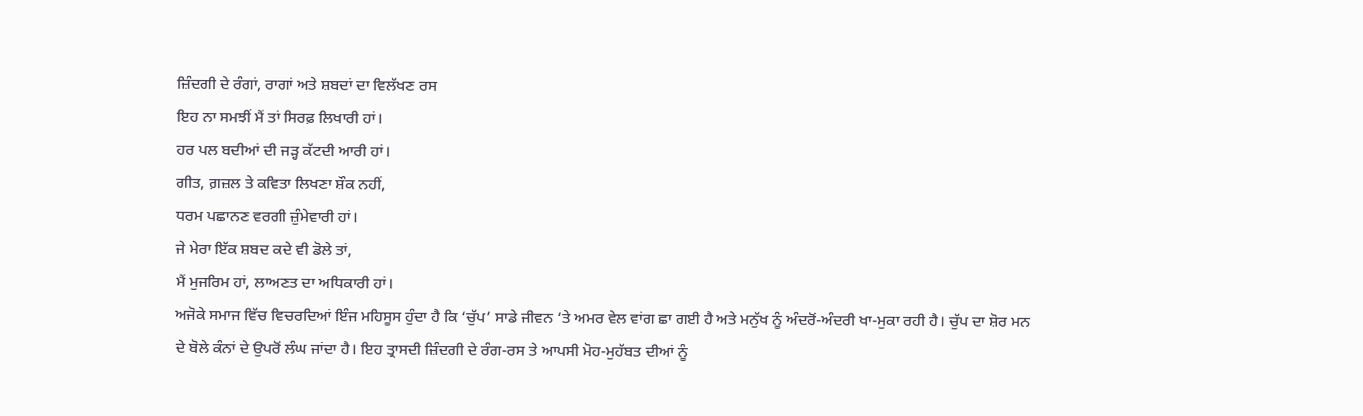ਜ਼ਿੰਦਗੀ ਦੇ ਰੰਗਾਂ, ਰਾਗਾਂ ਅਤੇ ਸ਼ਬਦਾਂ ਦਾ ਵਿਲੱਖਣ ਰਸ
ਇਹ ਨਾ ਸਮਝੀਂ ਮੈਂ ਤਾਂ ਸਿਰਫ਼ ਲਿਖਾਰੀ ਹਾਂ।
ਹਰ ਪਲ ਬਦੀਆਂ ਦੀ ਜੜ੍ਹ ਕੱਟਦੀ ਆਰੀ ਹਾਂ।
ਗੀਤ, ਗ਼ਜ਼ਲ ਤੇ ਕਵਿਤਾ ਲਿਖਣਾ ਸ਼ੌਕ ਨਹੀਂ,
ਧਰਮ ਪਛਾਨਣ ਵਰਗੀ ਜ਼ੁੰਮੇਵਾਰੀ ਹਾਂ।
ਜੇ ਮੇਰਾ ਇੱਕ ਸ਼ਬਦ ਕਦੇ ਵੀ ਡੋਲੇ ਤਾਂ,
ਮੈਂ ਮੁਜਰਿਮ ਹਾਂ, ਲਾਅਣਤ ਦਾ ਅਧਿਕਾਰੀ ਹਾਂ।
ਅਜੋਕੇ ਸਮਾਜ ਵਿੱਚ ਵਿਚਰਦਿਆਂ ਇੰਜ ਮਹਿਸੂਸ ਹੁੰਦਾ ਹੈ ਕਿ ‘ਚੁੱਪ’ ਸਾਡੇ ਜੀਵਨ ‘ਤੇ ਅਮਰ ਵੇਲ ਵਾਂਗ ਛਾ ਗਈ ਹੈ ਅਤੇ ਮਨੁੱਖ ਨੂੰ ਅੰਦਰੋਂ-ਅੰਦਰੀ ਖਾ-ਮੁਕਾ ਰਹੀ ਹੈ। ਚੁੱਪ ਦਾ ਸ਼ੋਰ ਮਨ ਦੇ ਬੋਲੇ ਕੰਨਾਂ ਦੇ ਉਪਰੋਂ ਲੰਘ ਜਾਂਦਾ ਹੈ। ਇਹ ਤ੍ਰਾਸਦੀ ਜ਼ਿੰਦਗੀ ਦੇ ਰੰਗ-ਰਸ ਤੇ ਆਪਸੀ ਮੋਹ-ਮੁਹੱਬਤ ਦੀਆਂ ਨੂੰ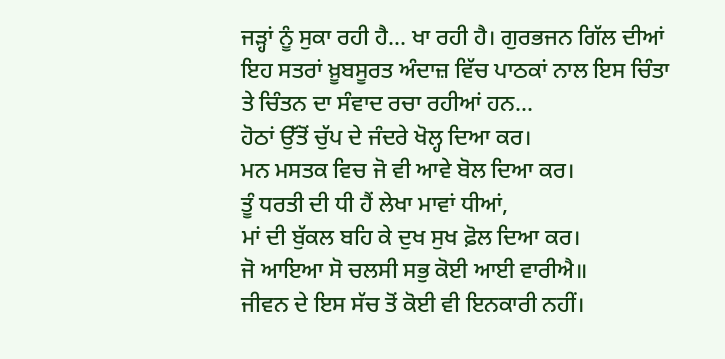ਜੜ੍ਹਾਂ ਨੂੰ ਸੁਕਾ ਰਹੀ ਹੈ… ਖਾ ਰਹੀ ਹੈ। ਗੁਰਭਜਨ ਗਿੱਲ ਦੀਆਂ ਇਹ ਸਤਰਾਂ ਖ਼ੂਬਸੂਰਤ ਅੰਦਾਜ਼ ਵਿੱਚ ਪਾਠਕਾਂ ਨਾਲ ਇਸ ਚਿੰਤਾ ਤੇ ਚਿੰਤਨ ਦਾ ਸੰਵਾਦ ਰਚਾ ਰਹੀਆਂ ਹਨ…
ਹੋਠਾਂ ਉੱਤੋਂ ਚੁੱਪ ਦੇ ਜੰਦਰੇ ਖੋਲ੍ਹ ਦਿਆ ਕਰ।
ਮਨ ਮਸਤਕ ਵਿਚ ਜੋ ਵੀ ਆਵੇ ਬੋਲ ਦਿਆ ਕਰ।
ਤੂੰ ਧਰਤੀ ਦੀ ਧੀ ਹੈਂ ਲੇਖਾ ਮਾਵਾਂ ਧੀਆਂ,
ਮਾਂ ਦੀ ਬੁੱਕਲ ਬਹਿ ਕੇ ਦੁਖ ਸੁਖ ਫ਼ੋਲ ਦਿਆ ਕਰ।
ਜੋ ਆਇਆ ਸੋ ਚਲਸੀ ਸਭੁ ਕੋਈ ਆਈ ਵਾਰੀਐ॥
ਜੀਵਨ ਦੇ ਇਸ ਸੱਚ ਤੋਂ ਕੋਈ ਵੀ ਇਨਕਾਰੀ ਨਹੀਂ।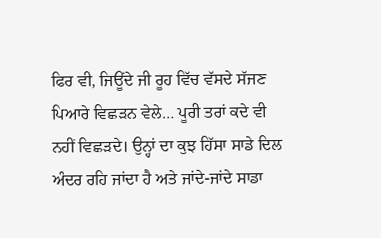ਫਿਰ ਵੀ, ਜਿਊਂਦੇ ਜੀ ਰੂਹ ਵਿੱਚ ਵੱਸਦੇ ਸੱਜਣ ਪਿਆਰੇ ਵਿਛੜਨ ਵੇਲੇ… ਪੂਰੀ ਤਰਾਂ ਕਦੇ ਵੀ ਨਹੀਂ ਵਿਛੜਦੇ। ਉਨ੍ਹਾਂ ਦਾ ਕੁਝ ਹਿੱਸਾ ਸਾਡੇ ਦਿਲ ਅੰਦਰ ਰਹਿ ਜਾਂਦਾ ਹੈ ਅਤੇ ਜਾਂਦੇ-ਜਾਂਦੇ ਸਾਡਾ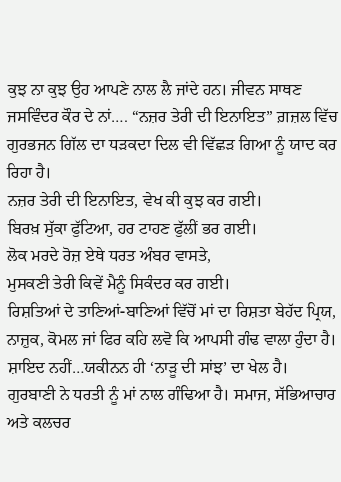ਕੁਝ ਨਾ ਕੁਝ ਉਹ ਆਪਣੇ ਨਾਲ ਲੈ ਜਾਂਦੇ ਹਨ। ਜੀਵਨ ਸਾਥਣ ਜਸਵਿੰਦਰ ਕੌਰ ਦੇ ਨਾਂ…. “ਨਜ਼ਰ ਤੇਰੀ ਦੀ ਇਨਾਇਤ” ਗ਼ਜ਼ਲ ਵਿੱਚ ਗੁਰਭਜਨ ਗਿੱਲ ਦਾ ਧੜਕਦਾ ਦਿਲ ਵੀ ਵਿੱਛੜ ਗਿਆ ਨੂੰ ਯਾਦ ਕਰ ਰਿਹਾ ਹੈ।
ਨਜ਼ਰ ਤੇਰੀ ਦੀ ਇਨਾਇਤ, ਵੇਖ ਕੀ ਕੁਝ ਕਰ ਗਈ।
ਬਿਰਖ਼ ਸੁੱਕਾ ਫੁੱਟਿਆ, ਹਰ ਟਾਹਣ ਫੁੱਲੀਂ ਭਰ ਗਈ।
ਲੋਕ ਮਰਦੇ ਰੋਜ਼ ਏਥੇ ਧਰਤ ਅੰਬਰ ਵਾਸਤੇ,
ਮੁਸਕਣੀ ਤੇਰੀ ਕਿਵੇਂ ਮੈਨੂੰ ਸਿਕੰਦਰ ਕਰ ਗਈ।
ਰਿਸ਼ਤਿਆਂ ਦੇ ਤਾਣਿਆਂ-ਬਾਣਿਆਂ ਵਿੱਚੋਂ ਮਾਂ ਦਾ ਰਿਸ਼ਤਾ ਬੇਹੱਦ ਪ੍ਰਿਯ, ਨਾਜ਼ੁਕ, ਕੋਮਲ ਜਾਂ ਫਿਰ ਕਹਿ ਲਵੋ ਕਿ ਆਪਸੀ ਗੰਢ ਵਾਲਾ ਹੁੰਦਾ ਹੈ। ਸ਼ਾਇਦ ਨਹੀਂ…ਯਕੀਨਨ ਹੀ ‘ਨਾੜੂ ਦੀ ਸਾਂਝ’ ਦਾ ਖੇਲ ਹੈ। ਗੁਰਬਾਣੀ ਨੇ ਧਰਤੀ ਨੂੰ ਮਾਂ ਨਾਲ ਗੰਢਿਆ ਹੈ। ਸਮਾਜ, ਸੱਭਿਆਚਾਰ ਅਤੇ ਕਲਚਰ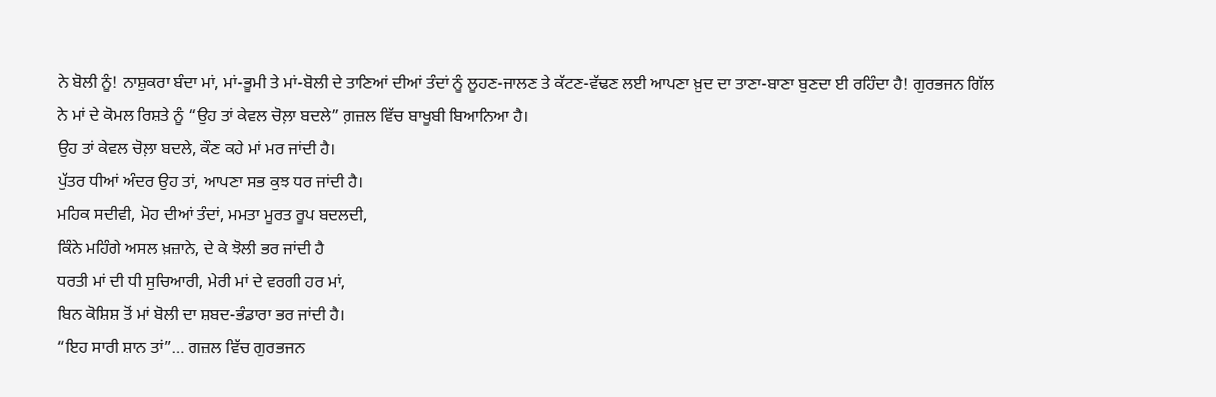ਨੇ ਬੋਲੀ ਨੂੰ! ਨਾਸ਼ੁਕਰਾ ਬੰਦਾ ਮਾਂ, ਮਾਂ-ਭੂਮੀ ਤੇ ਮਾਂ-ਬੋਲੀ ਦੇ ਤਾਣਿਆਂ ਦੀਆਂ ਤੰਦਾਂ ਨੂੰ ਲੂਹਣ-ਜਾਲਣ ਤੇ ਕੱਟਣ-ਵੱਢਣ ਲਈ ਆਪਣਾ ਖ਼ੁਦ ਦਾ ਤਾਣਾ-ਬਾਣਾ ਬੁਣਦਾ ਈ ਰਹਿੰਦਾ ਹੈ! ਗੁਰਭਜਨ ਗਿੱਲ ਨੇ ਮਾਂ ਦੇ ਕੋਮਲ ਰਿਸ਼ਤੇ ਨੂੰ “ਉਹ ਤਾਂ ਕੇਵਲ ਚੋਲ਼ਾ ਬਦਲੇ” ਗ਼ਜ਼ਲ ਵਿੱਚ ਬਾਖੂਬੀ ਬਿਆਨਿਆ ਹੈ।
ਉਹ ਤਾਂ ਕੇਵਲ ਚੋਲ਼ਾ ਬਦਲੇ, ਕੌਣ ਕਹੇ ਮਾਂ ਮਰ ਜਾਂਦੀ ਹੈ।
ਪੁੱਤਰ ਧੀਆਂ ਅੰਦਰ ਉਹ ਤਾਂ, ਆਪਣਾ ਸਭ ਕੁਝ ਧਰ ਜਾਂਦੀ ਹੈ।
ਮਹਿਕ ਸਦੀਵੀ, ਮੋਹ ਦੀਆਂ ਤੰਦਾਂ, ਮਮਤਾ ਮੂਰਤ ਰੂਪ ਬਦਲਦੀ,
ਕਿੰਨੇ ਮਹਿੰਗੇ ਅਸਲ ਖ਼ਜ਼ਾਨੇ, ਦੇ ਕੇ ਝੋਲੀ ਭਰ ਜਾਂਦੀ ਹੈ
ਧਰਤੀ ਮਾਂ ਦੀ ਧੀ ਸੁਚਿਆਰੀ, ਮੇਰੀ ਮਾਂ ਦੇ ਵਰਗੀ ਹਰ ਮਾਂ,
ਬਿਨ ਕੋਸ਼ਿਸ਼ ਤੋਂ ਮਾਂ ਬੋਲੀ ਦਾ ਸ਼ਬਦ-ਭੰਡਾਰਾ ਭਰ ਜਾਂਦੀ ਹੈ।
“ਇਹ ਸਾਰੀ ਸ਼ਾਨ ਤਾਂ”… ਗਜ਼ਲ ਵਿੱਚ ਗੁਰਭਜਨ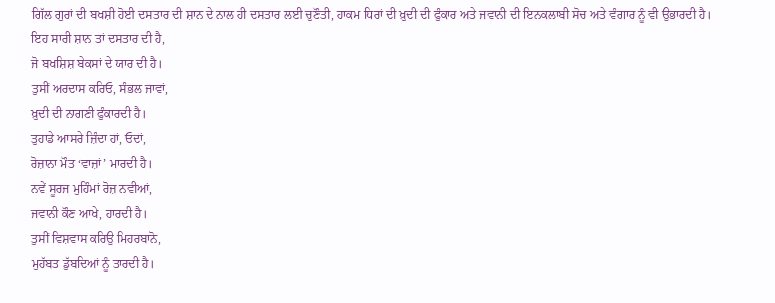ਗਿੱਲ ਗੁਰਾਂ ਦੀ ਬਖਸ਼ੀ ਹੋਈ ਦਸਤਾਰ ਦੀ ਸ਼ਾਨ ਦੇ ਨਾਲ ਹੀ ਦਸਤਾਰ ਲਈ ਚੁਣੌਤੀ, ਹਾਕਮ ਧਿਰਾਂ ਦੀ ਖ਼ੁਦੀ ਦੀ ਫੁੰਕਾਰ ਅਤੇ ਜਵਾਨੀ ਦੀ ਇਨਕਲਾਬੀ ਸੋਚ ਅਤੇ ਵੰਗਾਰ ਨੂੰ ਵੀ ਉਭਾਰਦੀ ਹੈ।
ਇਹ ਸਾਰੀ ਸ਼ਾਨ ਤਾਂ ਦਸਤਾਰ ਦੀ ਹੈ,
ਜੋ ਬਖਸ਼ਿਸ਼ ਬੇਕਸਾਂ ਦੇ ਯਾਰ ਦੀ ਹੈ।
ਤੁਸੀਂ ਅਰਦਾਸ ਕਰਿਓ, ਸੰਭਲ ਜਾਵਾਂ,
ਖ਼ੁਦੀ ਦੀ ਨਾਗਣੀ ਫੁੰਕਾਰਦੀ ਹੈ।
ਤੁਹਾਡੇ ਆਸਰੇ ਜ਼ਿੰਦਾ ਹਾਂ, ਓਦਾਂ,
ਰੋਜ਼ਾਨਾ ਮੌਤ ‘ਵਾਜ਼ਾਂ’ ਮਾਰਦੀ ਹੈ।
ਨਵੇਂ ਸੂਰਜ ਮੁਹਿੰਮਾਂ ਰੋਜ਼ ਨਵੀਆਂ,
ਜਵਾਨੀ ਕੌਣ ਆਖੇ, ਹਾਰਦੀ ਹੈ।
ਤੁਸੀਂ ਵਿਸ਼ਵਾਸ ਕਰਿਉ ਮਿਹਰਬਾਨੋ,
ਮੁਹੱਬਤ ਡੁੱਬਦਿਆਂ ਨੂੰ ਤਾਰਦੀ ਹੈ।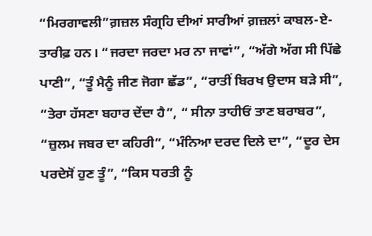“ਮਿਰਗਾਵਲੀ”ਗ਼ਜ਼ਲ ਸੰਗ੍ਰਹਿ ਦੀਆਂ ਸਾਰੀਆਂ ਗ਼ਜ਼ਲਾਂ ਕਾਬਲ-ਏ-ਤਾਰੀਫ਼ ਹਨ। “ਜਰਦਾ ਜਰਦਾ ਮਰ ਨਾ ਜਾਵਾਂ”, “ਅੱਗੇ ਅੱਗ ਸੀ ਪਿੱਛੇ ਪਾਣੀ”, “ਤੂੰ ਮੈਨੂੰ ਜੀਣ ਜੋਗਾ ਛੱਡ”, “ਰਾਤੀਂ ਬਿਰਖ ਉਦਾਸ ਬੜੇ ਸੀ”, “ਤੇਰਾ ਹੱਸਣਾ ਬਹਾਰ ਦੇਂਦਾ ਹੈ”, “ ਸੀਨਾ ਤਾਹੀਓਂ ਤਾਣ ਬਰਾਬਰ”, “ਜ਼ੁਲਮ ਜਬਰ ਦਾ ਕਹਿਰੀ”, “ਮੰਨਿਆ ਦਰਦ ਦਿਲੇ ਦਾ”, “ਦੂਰ ਦੇਸ ਪਰਦੇਸੋਂ ਹੁਣ ਤੂੰ”, “ਕਿਸ ਧਰਤੀ ਨੂੰ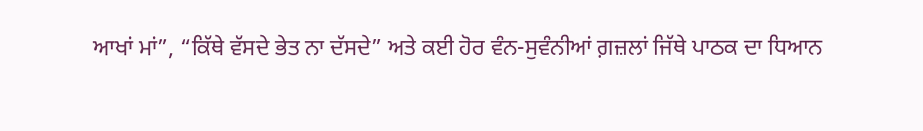ਆਖਾਂ ਮਾਂ”, “ਕਿੱਥੇ ਵੱਸਦੇ ਭੇਤ ਨਾ ਦੱਸਦੇ” ਅਤੇ ਕਈ ਹੋਰ ਵੰਨ-ਸੁਵੰਨੀਆਂ ਗ਼ਜ਼ਲਾਂ ਜਿੱਥੇ ਪਾਠਕ ਦਾ ਧਿਆਨ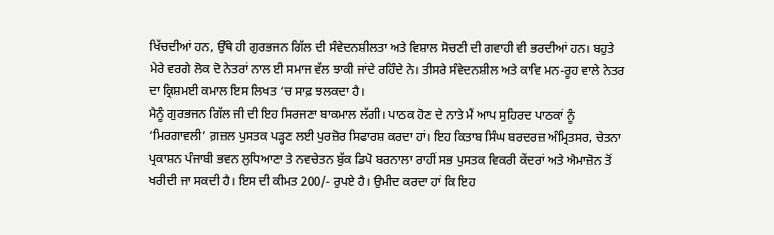ਖਿੱਚਦੀਆਂ ਹਨ, ਉੱਥੇ ਹੀ ਗੁਰਭਜਨ ਗਿੱਲ ਦੀ ਸੰਵੇਦਨਸ਼ੀਲਤਾ ਅਤੇ ਵਿਸ਼ਾਲ ਸੋਚਣੀ ਦੀ ਗਵਾਹੀ ਵੀ ਭਰਦੀਆਂ ਹਨ। ਬਹੁਤੇ ਮੇਰੇ ਵਰਗੇ ਲੋਕ ਦੋ ਨੇਤਰਾਂ ਨਾਲ ਈ ਸਮਾਜ ਵੱਲ ਝਾਕੀ ਜਾਂਦੇ ਰਹਿੰਦੇ ਨੇ। ਤੀਸਰੇ ਸੰਵੇਦਨਸ਼ੀਲ ਅਤੇ ਕਾਵਿ ਮਨ-ਰੂਹ ਵਾਲੇ ਨੇਤਰ ਦਾ ਕ੍ਰਿਸ਼ਮਈ ਕਮਾਲ ਇਸ ਲਿਖਤ ‘ਚ ਸਾਫ਼ ਝਲਕਦਾ ਹੈ।
ਮੈਨੂੰ ਗੁਰਭਜਨ ਗਿੱਲ ਜੀ ਦੀ ਇਹ ਸਿਰਜਣਾ ਬਾਕਮਾਲ ਲੱਗੀ। ਪਾਠਕ ਹੋਣ ਦੇ ਨਾਤੇ ਮੈਂ ਆਪ ਸੁਹਿਰਦ ਪਾਠਕਾਂ ਨੂੰ ‘ਮਿਰਗਾਵਲੀ’ ਗ਼ਜ਼ਲ ਪੁਸਤਕ ਪੜ੍ਹਣ ਲਈ ਪੁਰਜ਼ੋਰ ਸਿਫਾਰਸ਼ ਕਰਦਾ ਹਾਂ। ਇਹ ਕਿਤਾਬ ਸਿੰਘ ਬਰਦਰਜ਼ ਅੰਮ੍ਰਿਤਸਰ, ਚੇਤਨਾ ਪ੍ਰਕਾਸ਼ਨ ਪੰਜਾਬੀ ਭਵਨ ਲੁਧਿਆਣਾ ਤੇ ਨਵਚੇਤਨ ਬੁੱਕ ਡਿਪੋ ਬਰਨਾਲਾ ਰਾਹੀਂ ਸਭ ਪੁਸਤਕ ਵਿਕਰੀ ਕੇਂਦਰਾਂ ਅਤੇ ਐਮਾਜ਼ੋਨ ਤੋਂ ਖਰੀਦੀ ਜਾ ਸਕਦੀ ਹੈ। ਇਸ ਦੀ ਕੀਮਤ 200/- ਰੁਪਏ ਹੈ। ਉਮੀਦ ਕਰਦਾ ਹਾਂ ਕਿ ਇਹ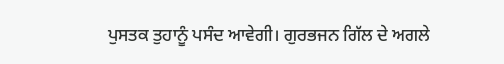ਪੁਸਤਕ ਤੁਹਾਨੂੰ ਪਸੰਦ ਆਵੇਗੀ। ਗੁਰਭਜਨ ਗਿੱਲ ਦੇ ਅਗਲੇ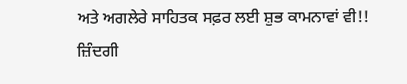ਅਤੇ ਅਗਲੇਰੇ ਸਾਹਿਤਕ ਸਫ਼ਰ ਲਈ ਸ਼ੁਭ ਕਾਮਨਾਵਾਂ ਵੀ!!
ਜ਼ਿੰਦਗੀ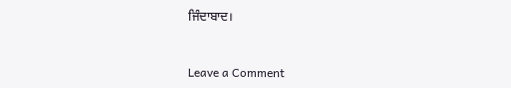ਜਿੰਦਾਬਾਦ।



Leave a Comment